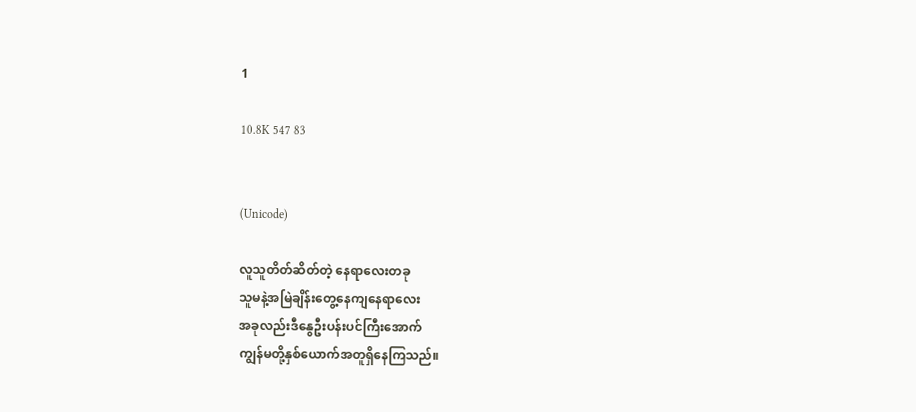1

10.8K 547 83


(Unicode)

လူသူတိတ်ဆိတ်တဲ့ နေရာလေးတခု
သူမနဲ့အမြဲချိန်းတွေ့နေကျနေရာလေး
အခုလည်းဒီနွေဦးပန်းပင်ကြီးအောက်
ကျွန်မတို့နှစ်ယောက်အတူရှိနေကြသည်။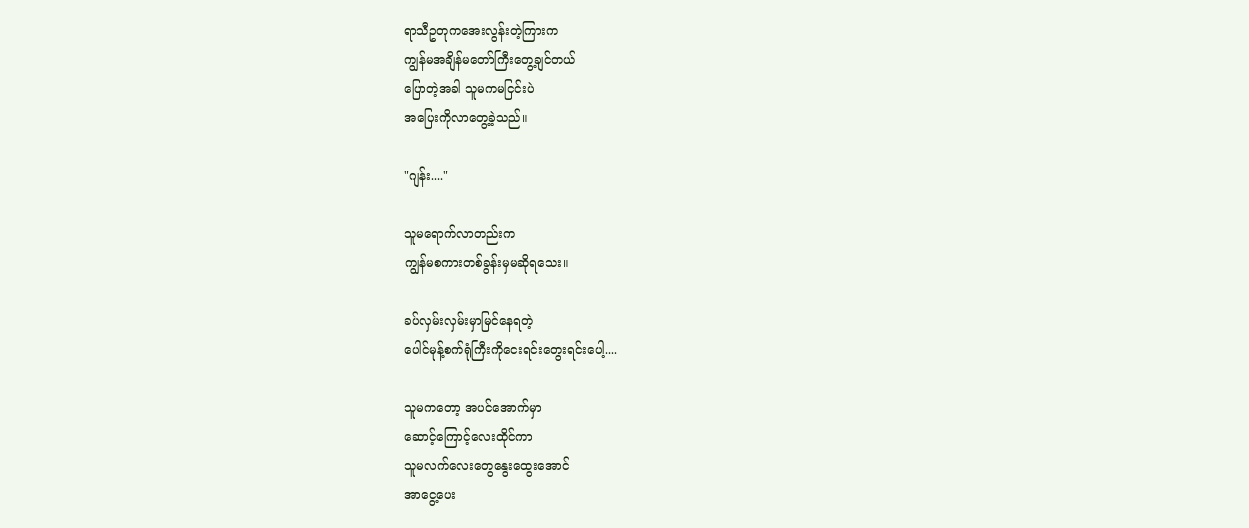ရာသီဥတုကအေးလွန်းတဲ့ကြားက
ကျွန်မအချိန်မတော်ကြီးတွေ့ချင်တယ်
ပြောတဲ့အခါ သူမကမငြင်းပဲ
အပြေးကိုလာတွေ့ခဲ့သည်။

"ဂျန်း...."

သူမရောက်လာတည်းက
ကျွန်မစကားတစ်ခွန်းမှမဆိုရသေး။

ခပ်လှမ်းလှမ်းမှာမြင်နေရတဲ့
ပေါင်မုန့်စက်ရုံကြီးကိုငေးရင်းတွေးရင်းပေါ့....

သူမကတော့ အပင်အောက်မှာ
ဆောင့်ကြောင့်လေးထိုင်ကာ
သူမလက်လေးတွေနွေးထွေးအောင်
အာငွေ့ပေး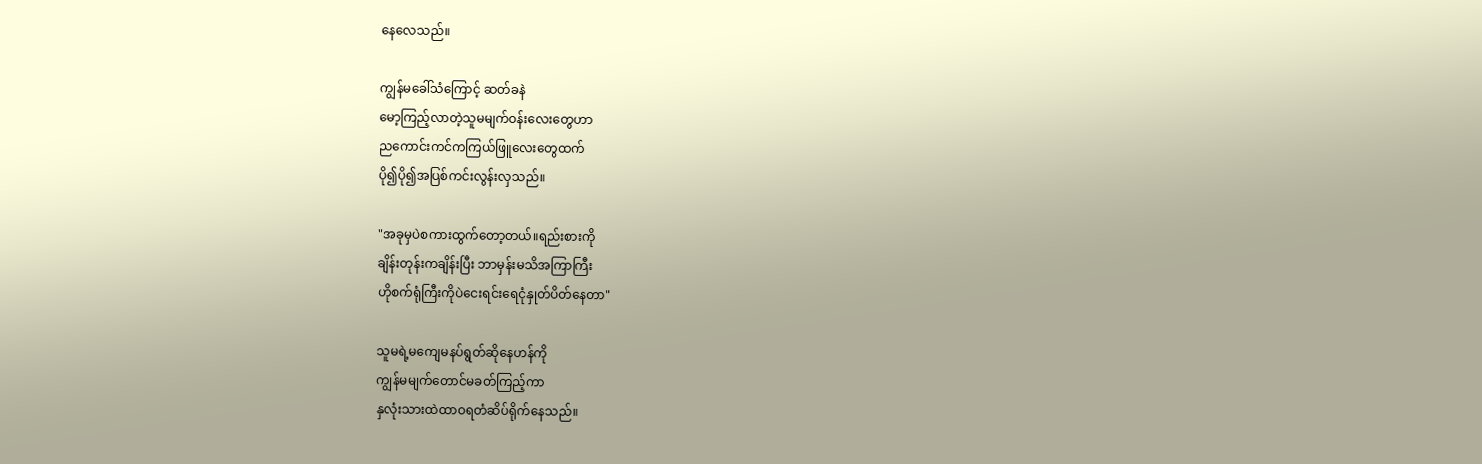နေလေသည်။

ကျွန်မခေါ်သံကြောင့် ဆတ်ခနဲ
မော့ကြည့်လာတဲ့သူမမျက်ဝန်းလေးတွေဟာ
ညကောင်းကင်ကကြယ်ဖြူလေးတွေထက်
ပို၍ပို၍အပြစ်ကင်းလွန်းလှသည်။

"အခုမှပဲစကားထွက်တော့တယ်။ရည်းစားကို
ချိန်းတုန်းကချိန်းပြီး ဘာမှန်းမသိအကြာကြီး
ဟိုစက်ရုံကြီးကိုပဲငေးရင်းရေငုံနှုတ်ပိတ်နေတာ"

သူမရဲ့မကျေမနပ်ရွတ်ဆိုနေဟန်ကို
ကျွန်မမျက်တောင်မခတ်ကြည့်ကာ
နှလုံးသားထဲထာဝရတံဆိပ်ရိုက်နေသည်။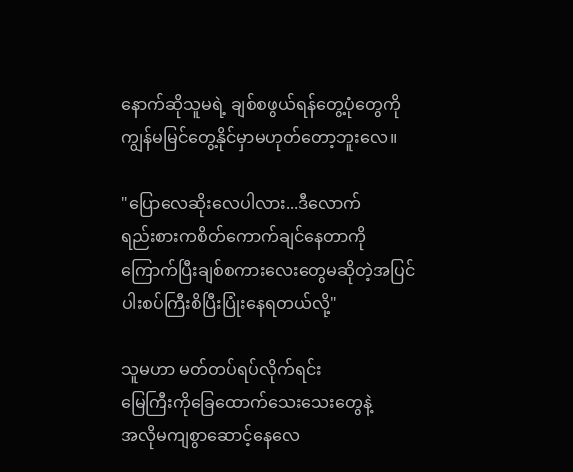နောက်ဆိုသူမရဲ့ ချစ်စဖွယ်ရန်တွေ့ပုံတွေကို
ကျွန်မမြင်တွေ့နိုင်မှာမဟုတ်တော့ဘူးလေ။

"ပြောလေဆိုးလေပါလား...ဒီလောက်
ရည်းစားကစိတ်ကောက်ချင်နေတာကို
ကြောက်ပြီးချစ်စကားလေးတွေမဆိုတဲ့အပြင်
ပါးစပ်ကြီးစိပြီးပြုံးနေရတယ်လို့"

သူမဟာ မတ်တပ်ရပ်လိုက်ရင်း
မြေကြီးကိုခြေထောက်သေးသေးတွေနဲ့
အလိုမကျစွာဆောင့်နေလေ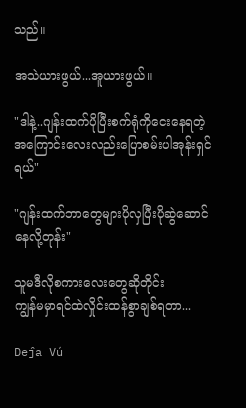သည်။

အသဲယားဖွယ်...အူယားဖွယ်။

"ဒါနဲ့..ဂျန်းထက်ပိုပြီးစက်ရုံကိုငေးနေရတဲ့
အကြောင်းလေးလည်းပြောစမ်းပါအုန်းရှင်ရယ်"

"ဂျန်းထက်ဘာတွေများပိုလှပြီးပိုဆွဲဆောင်နေလို့တုန်း"

သူမဒီလိုစကားလေးတွေဆိုတိုင်း
ကျွန်မမှာရင်ထဲလှိုင်းထန်စွာချစ်ရတာ...

Deĵa Vú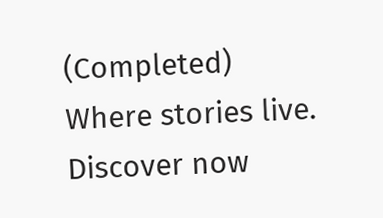(Completed) Where stories live. Discover now